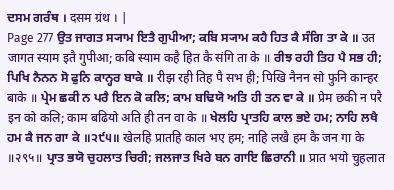ਦਸਮ ਗਰੰਥ । दसम ग्रंथ । |
Page 277 ਉਤ ਜਾਗਤ ਸ੍ਯਾਮ ਇਤੈ ਗੁਪੀਆ; ਕਬਿ ਸ੍ਯਾਮ ਕਹੈ ਹਿਤ ਕੈ ਸੰਗਿ ਤਾ ਕੇ ॥ उत जागत स्याम इतै गुपीआ; कबि स्याम कहै हित कै संगि ता के ॥ ਰੀਝ ਰਹੀ ਤਿਹ ਪੈ ਸਭ ਹੀ; ਪਿਖਿ ਨੈਨਨ ਸੋ ਫੁਨਿ ਕਾਨ੍ਹਰ ਬਾਕੇ ॥ रीझ रही तिह पै सभ ही; पिखि नैनन सो फुनि कान्हर बाके ॥ ਪ੍ਰੇਮ ਛਕੀ ਨ ਪਰੈ ਇਨ ਕੋ ਕਲਿ; ਕਾਮ ਬਢਿਯੋ ਅਤਿ ਹੀ ਤਨ ਵਾ ਕੇ ॥ प्रेम छकी न परै इन को कलि; काम बढियो अति ही तन वा के ॥ ਖੇਲਹਿ ਪ੍ਰਾਤਹਿ ਕਾਲ ਭਏ ਹਮ; ਨਾਹਿ ਲਖੈ ਹਮ ਕੈ ਜਨ ਗਾ ਕੇ ॥੨੯੫॥ खेलहि प्रातहि काल भए हम; नाहि लखै हम कै जन गा के ॥२९५॥ ਪ੍ਰਾਤ ਭਯੋ ਚੁਹਲਾਤ ਚਿਰੀ; ਜਲਜਾਤ ਖਿਰੇ ਬਨ ਗਾਇ ਛਿਰਾਨੀ ॥ प्रात भयो चुहलात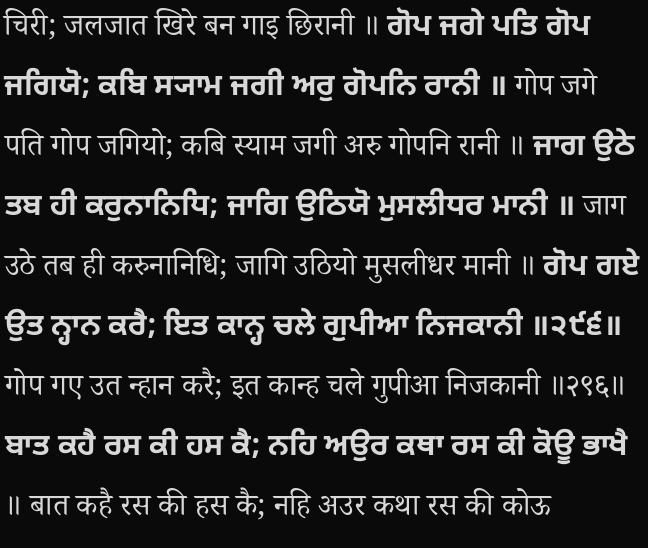चिरी; जलजात खिरे बन गाइ छिरानी ॥ ਗੋਪ ਜਗੇ ਪਤਿ ਗੋਪ ਜਗਿਯੋ; ਕਬਿ ਸ੍ਯਾਮ ਜਗੀ ਅਰੁ ਗੋਪਨਿ ਰਾਨੀ ॥ गोप जगे पति गोप जगियो; कबि स्याम जगी अरु गोपनि रानी ॥ ਜਾਗ ਉਠੇ ਤਬ ਹੀ ਕਰੁਨਾਨਿਧਿ; ਜਾਗਿ ਉਠਿਯੋ ਮੁਸਲੀਧਰ ਮਾਨੀ ॥ जाग उठे तब ही करुनानिधि; जागि उठियो मुसलीधर मानी ॥ ਗੋਪ ਗਏ ਉਤ ਨ੍ਹਾਨ ਕਰੈ; ਇਤ ਕਾਨ੍ਹ ਚਲੇ ਗੁਪੀਆ ਨਿਜਕਾਨੀ ॥੨੯੬॥ गोप गए उत न्हान करै; इत कान्ह चले गुपीआ निजकानी ॥२९६॥ ਬਾਤ ਕਹੈ ਰਸ ਕੀ ਹਸ ਕੈ; ਨਹਿ ਅਉਰ ਕਥਾ ਰਸ ਕੀ ਕੋਊ ਭਾਖੈ ॥ बात कहै रस की हस कै; नहि अउर कथा रस की कोऊ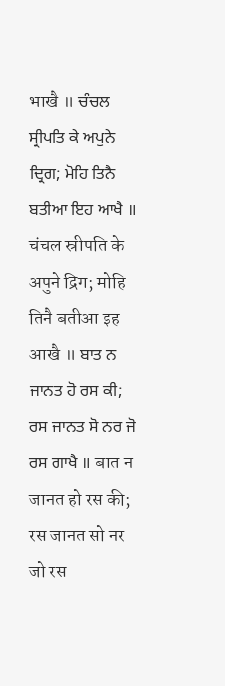भाखै ॥ ਚੰਚਲ ਸ੍ਰੀਪਤਿ ਕੇ ਅਪੁਨੇ ਦ੍ਰਿਗ; ਮੋਹਿ ਤਿਨੈ ਬਤੀਆ ਇਹ ਆਖੈ ॥ चंचल स्रीपति के अपुने द्रिग; मोहि तिनै बतीआ इह आखै ॥ ਬਾਤ ਨ ਜਾਨਤ ਹੋ ਰਸ ਕੀ; ਰਸ ਜਾਨਤ ਸੋ ਨਰ ਜੋ ਰਸ ਗਾਖੈ ॥ बात न जानत हो रस की; रस जानत सो नर जो रस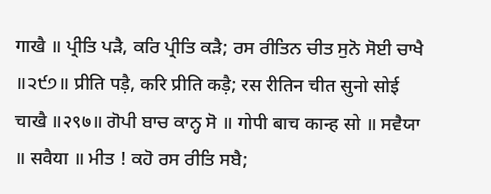गाखै ॥ ਪ੍ਰੀਤਿ ਪੜੈ, ਕਰਿ ਪ੍ਰੀਤਿ ਕੜੈ; ਰਸ ਰੀਤਿਨ ਚੀਤ ਸੁਨੋ ਸੋਈ ਚਾਖੈ ॥੨੯੭॥ प्रीति पड़ै, करि प्रीति कड़ै; रस रीतिन चीत सुनो सोई चाखै ॥२९७॥ ਗੋਪੀ ਬਾਚ ਕਾਨ੍ਹ ਸੋ ॥ गोपी बाच कान्ह सो ॥ ਸਵੈਯਾ ॥ सवैया ॥ ਮੀਤ ! ਕਹੋ ਰਸ ਰੀਤਿ ਸਬੈ;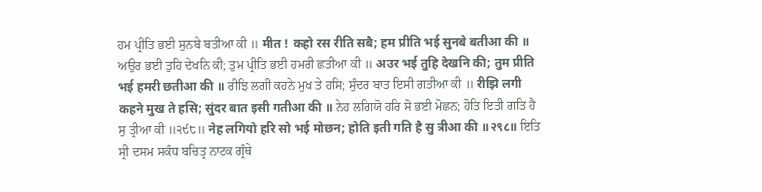ਹਮ ਪ੍ਰੀਤਿ ਭਈ ਸੁਨਬੇ ਬਤੀਆ ਕੀ ॥ मीत ! कहो रस रीति सबै; हम प्रीति भई सुनबे बतीआ की ॥ ਅਉਰ ਭਈ ਤੁਹਿ ਦੇਖਨਿ ਕੀ; ਤੁਮ ਪ੍ਰੀਤਿ ਭਈ ਹਮਰੀ ਛਤੀਆ ਕੀ ॥ अउर भई तुहि देखनि की; तुम प्रीति भई हमरी छतीआ की ॥ ਰੀਝਿ ਲਗੀ ਕਹਨੇ ਮੁਖ ਤੇ ਹਸਿ; ਸੁੰਦਰ ਬਾਤ ਇਸੀ ਗਤੀਆ ਕੀ ॥ रीझि लगी कहने मुख ते हसि; सुंदर बात इसी गतीआ की ॥ ਨੇਹ ਲਗਿਯੋ ਹਰਿ ਸੋ ਭਈ ਮੋਛਨ; ਹੋਤਿ ਇਤੀ ਗਤਿ ਹੈ ਸੁ ਤ੍ਰੀਆ ਕੀ ॥੨੯੮॥ नेह लगियो हरि सो भई मोछन; होति इती गति है सु त्रीआ की ॥२९८॥ ਇਤਿ ਸ੍ਰੀ ਦਸਮ ਸਕੰਧ ਬਚਿਤ੍ਰ ਨਾਟਕ ਗ੍ਰੰਥੇ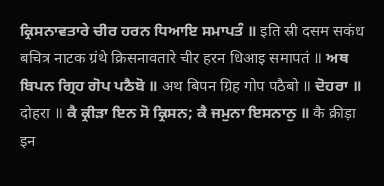ਕ੍ਰਿਸਨਾਵਤਾਰੇ ਚੀਰ ਹਰਨ ਧਿਆਇ ਸਮਾਪਤੰ ॥ इति स्री दसम सकंध बचित्र नाटक ग्रंथे क्रिसनावतारे चीर हरन धिआइ समापतं ॥ ਅਥ ਬਿਪਨ ਗ੍ਰਿਹ ਗੋਪ ਪਠੈਬੋ ॥ अथ बिपन ग्रिह गोप पठैबो ॥ ਦੋਹਰਾ ॥ दोहरा ॥ ਕੈ ਕ੍ਰੀੜਾ ਇਨ ਸੋ ਕ੍ਰਿਸਨ; ਕੈ ਜਮੁਨਾ ਇਸਨਾਨੁ ॥ कै क्रीड़ा इन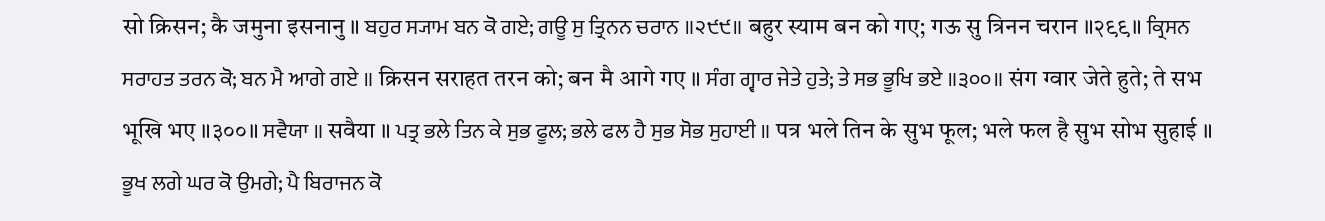सो क्रिसन; कै जमुना इसनानु ॥ ਬਹੁਰ ਸ੍ਯਾਮ ਬਨ ਕੋ ਗਏ; ਗਊ ਸੁ ਤ੍ਰਿਨਨ ਚਰਾਨ ॥੨੯੯॥ बहुर स्याम बन को गए; गऊ सु त्रिनन चरान ॥२९९॥ ਕ੍ਰਿਸਨ ਸਰਾਹਤ ਤਰਨ ਕੋ; ਬਨ ਮੈ ਆਗੇ ਗਏ ॥ क्रिसन सराहत तरन को; बन मै आगे गए ॥ ਸੰਗ ਗ੍ਵਾਰ ਜੇਤੇ ਹੁਤੇ; ਤੇ ਸਭ ਭੂਖਿ ਭਏ ॥੩੦੦॥ संग ग्वार जेते हुते; ते सभ भूखि भए ॥३००॥ ਸਵੈਯਾ ॥ सवैया ॥ ਪਤ੍ਰ ਭਲੇ ਤਿਨ ਕੇ ਸੁਭ ਫੂਲ; ਭਲੇ ਫਲ ਹੈ ਸੁਭ ਸੋਭ ਸੁਹਾਈ ॥ पत्र भले तिन के सुभ फूल; भले फल है सुभ सोभ सुहाई ॥ ਭੂਖ ਲਗੇ ਘਰ ਕੋ ਉਮਗੇ; ਪੈ ਬਿਰਾਜਨ ਕੋ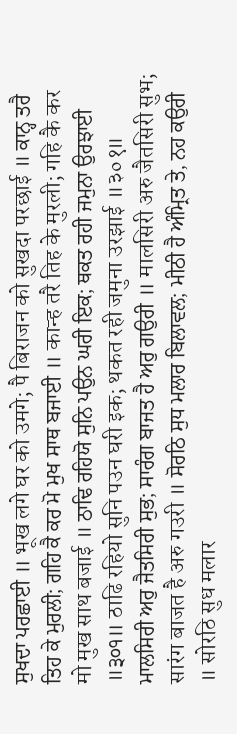ਸੁਖਦਾ ਪਰਛਾਈ ॥ भूख लगे घर को उमगे; पै बिराजन को सुखदा परछाई ॥ ਕਾਨ੍ਹ ਤਰੈ ਤਿਹ ਕੇ ਮੁਰਲੀ; ਗਹਿ ਕੈ ਕਰ ਮੋ ਮੁਖ ਸਾਥ ਬਜਾਈ ॥ कान्ह तरै तिह के मुरली; गहि कै कर मो मुख साथ बजाई ॥ ਠਾਢਿ ਰਹਿਯੋ ਸੁਨਿ ਪਉਨ ਘਰੀ ਇਕ; ਥਕਤ ਰਹੀ ਜਮੁਨਾ ਉਰਝਾਈ ॥੩੦੧॥ ठाढि रहियो सुनि पउन घरी इक; थकत रही जमुना उरझाई ॥३०१॥ ਮਾਲਸਿਰੀ ਅਰੁ ਜੈਤਸਿਰੀ ਸੁਭ; ਸਾਰੰਗ ਬਾਜਤ ਹੈ ਅਰੁ ਗਉਰੀ ॥ मालसिरी अरु जैतसिरी सुभ; सारंग बाजत है अरु गउरी ॥ ਸੋਰਠਿ ਸੁਧ ਮਲਾਰ ਬਿਲਾਵਲ; ਮੀਠੀ ਹੈ ਅੰਮ੍ਰਿਤ ਤੇ, ਨਹ ਕਉਰੀ ॥ सोरठि सुध मलार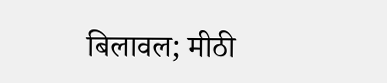बिलावल; मीठी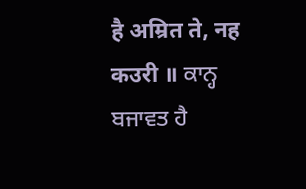है अम्रित ते, नह कउरी ॥ ਕਾਨ੍ਹ ਬਜਾਵਤ ਹੈ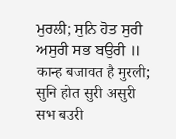ਮੁਰਲੀ; ਸੁਨਿ ਹੋਤ ਸੁਰੀ ਅਸੁਰੀ ਸਭ ਬਉਰੀ ॥ कान्ह बजावत है मुरली; सुनि होत सुरी असुरी सभ बउरी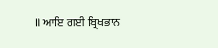॥ ਆਇ ਗਈ ਬ੍ਰਿਖਭਾਨ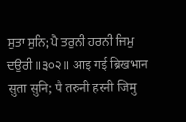ਸੁਤਾ ਸੁਨਿ; ਪੈ ਤਰੁਨੀ ਹਰਨੀ ਜਿਮੁ ਦਉਰੀ ॥੩੦੨॥ आइ गई ब्रिखभान सुता सुनि; पै तरुनी हरनी जिमु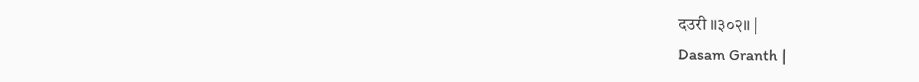दउरी ॥३०२॥ |
Dasam Granth |